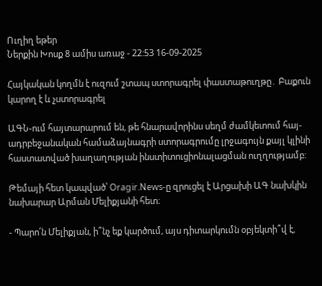Ուղիղ եթեր
Ներքին Խոսք 8 ամիս առաջ - 22:53 16-09-2025

Հայկական կողմն է ուզում շտապ ստորագրել փաստաթուղթը․ Բաքուն կարող է և չստորագրել

ԱԳՆ-ում հայտարարում են, թե հնարավորինս սեղմ ժամկետում հայ-ադրբեջանական համաձայնագրի ստորագրումը լրջագույն քայլ կլինի հաստատված խաղաղության ինստիտուցիոնալացման ուղղությամբ:

Թեմայի հետ կապված՝ Oragir.News-ը զրուցել է Արցախի ԱԳ նախկին նախարար Արման Մելիքյանի հետ։

- Պարո՛ն Մելիքյան, ի՞նչ եք կարծում, այս դիտարկումն օբյեկտի՞վ է,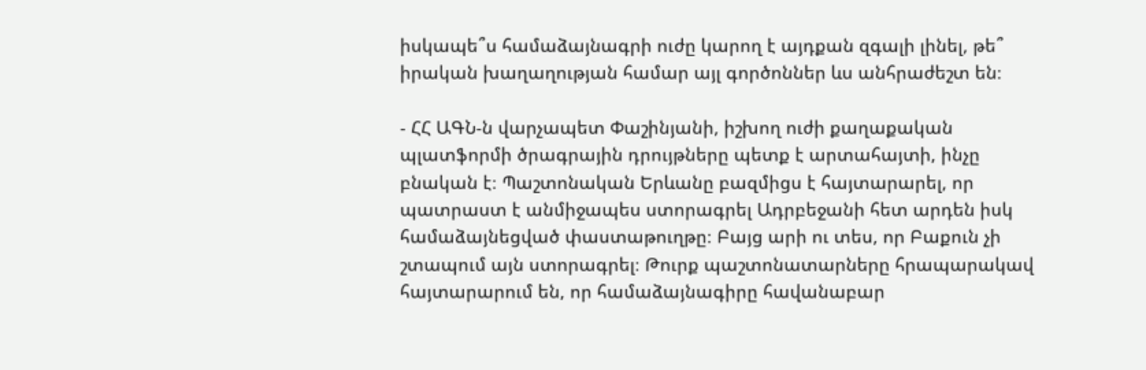իսկապե՞ս համաձայնագրի ուժը կարող է այդքան զգալի լինել, թե՞ իրական խաղաղության համար այլ գործոններ ևս անհրաժեշտ են։

- ՀՀ ԱԳՆ-ն վարչապետ Փաշինյանի, իշխող ուժի քաղաքական պլատֆորմի ծրագրային դրույթները պետք է արտահայտի, ինչը բնական է։ Պաշտոնական Երևանը բազմիցս է հայտարարել, որ պատրաստ է անմիջապես ստորագրել Ադրբեջանի հետ արդեն իսկ համաձայնեցված փաստաթուղթը։ Բայց արի ու տես, որ Բաքուն չի շտապում այն ստորագրել։ Թուրք պաշտոնատարները հրապարակավ հայտարարում են, որ համաձայնագիրը հավանաբար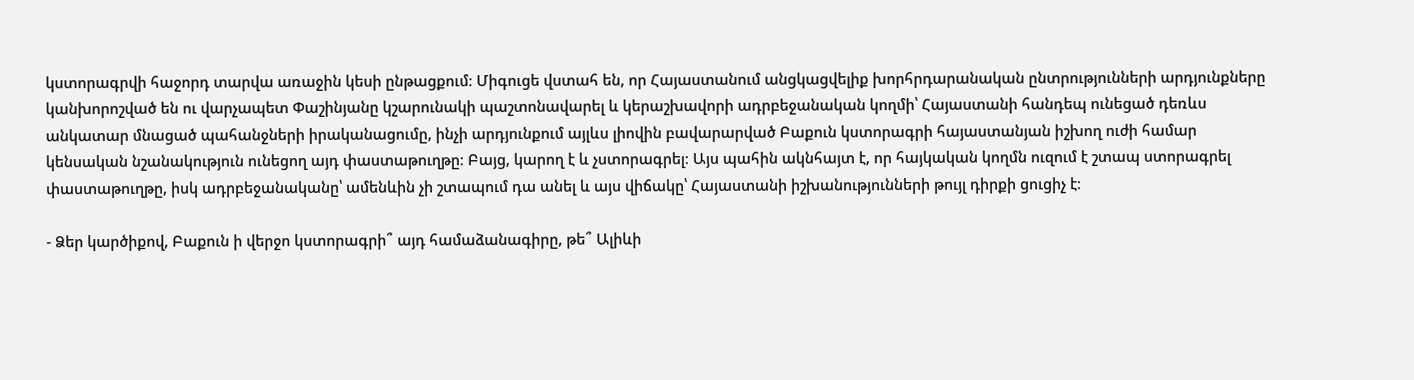կստորագրվի հաջորդ տարվա առաջին կեսի ընթացքում։ Միգուցե վստահ են, որ Հայաստանում անցկացվելիք խորհրդարանական ընտրությունների արդյունքները կանխորոշված են ու վարչապետ Փաշինյանը կշարունակի պաշտոնավարել և կերաշխավորի ադրբեջանական կողմի՝ Հայաստանի հանդեպ ունեցած դեռևս անկատար մնացած պահանջների իրականացումը, ինչի արդյունքում այլևս լիովին բավարարված Բաքուն կստորագրի հայաստանյան իշխող ուժի համար կենսական նշանակություն ունեցող այդ փաստաթուղթը։ Բայց, կարող է և չստորագրել։ Այս պահին ակնհայտ է, որ հայկական կողմն ուզում է շտապ ստորագրել փաստաթուղթը, իսկ ադրբեջանականը՝ ամենևին չի շտապում դա անել և այս վիճակը՝ Հայաստանի իշխանությունների թույլ դիրքի ցուցիչ է։

- Ձեր կարծիքով, Բաքուն ի վերջո կստորագրի՞ այդ համաձանագիրը, թե՞ Ալիևի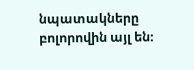նպատակները բոլորովին այլ են։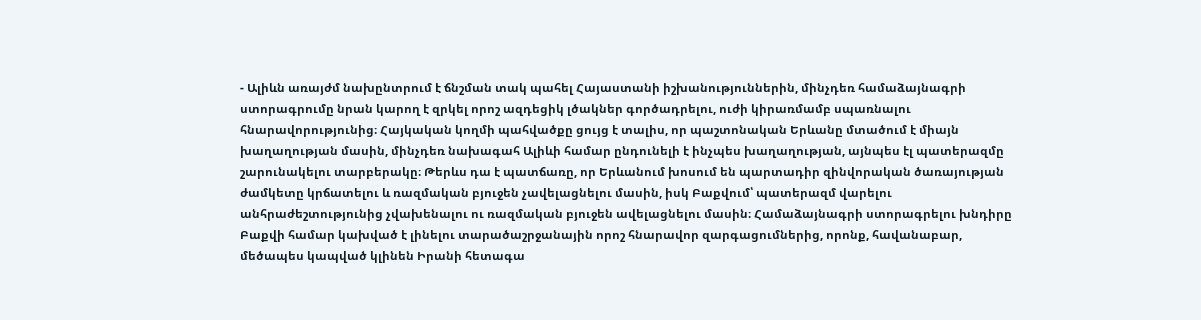- Ալիևն առայժմ նախընտրում է ճնշման տակ պահել Հայաստանի իշխանություններին, մինչդեռ համաձայնագրի ստորագրումը նրան կարող է զրկել որոշ ազդեցիկ լծակներ գործադրելու, ուժի կիրառմամբ սպառնալու հնարավորությունից։ Հայկական կողմի պահվածքը ցույց է տալիս, որ պաշտոնական Երևանը մտածում է միայն խաղաղության մասին, մինչդեռ նախագահ Ալիևի համար ընդունելի է ինչպես խաղաղության, այնպես էլ պատերազմը շարունակելու տարբերակը։ Թերևս դա է պատճառը, որ Երևանում խոսում են պարտադիր զինվորական ծառայության ժամկետը կրճատելու և ռազմական բյուջեն չավելացնելու մասին, իսկ Բաքվում՝ պատերազմ վարելու անհրաժեշտությունից չվախենալու ու ռազմական բյուջեն ավելացնելու մասին։ Համաձայնագրի ստորագրելու խնդիրը Բաքվի համար կախված է լինելու տարածաշրջանային որոշ հնարավոր զարգացումներից, որոնք, հավանաբար, մեծապես կապված կլինեն Իրանի հետագա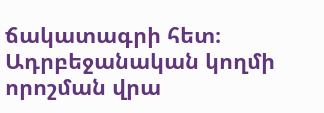ճակատագրի հետ։ Ադրբեջանական կողմի որոշման վրա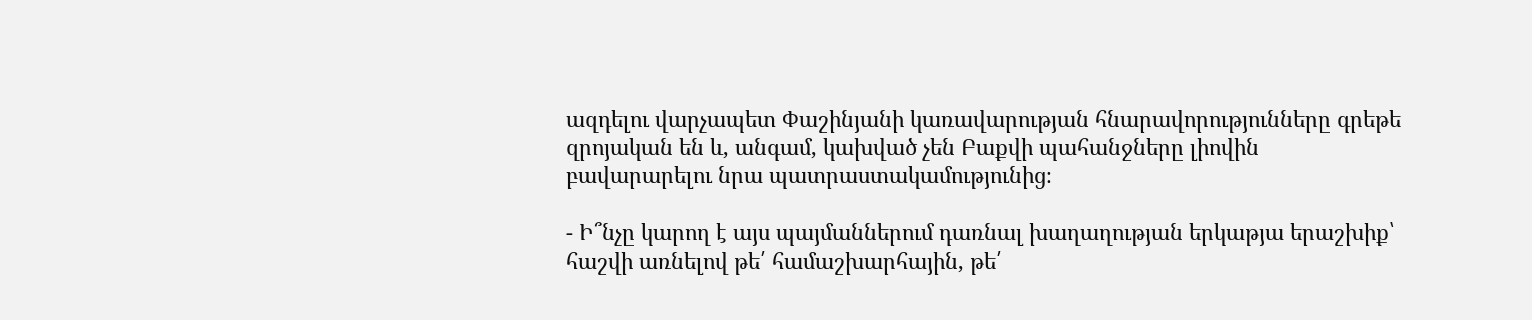ազդելու վարչապետ Փաշինյանի կառավարության հնարավորությունները գրեթե զրոյական են և, անգամ, կախված չեն Բաքվի պահանջները լիովին բավարարելու նրա պատրաստակամությունից։

- Ի՞նչը կարող է այս պայմաններում դառնալ խաղաղության երկաթյա երաշխիք՝ հաշվի առնելով թե՛ համաշխարհային, թե՛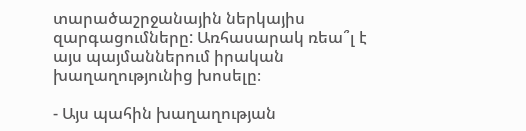տարածաշրջանային ներկայիս զարգացումները: Առհասարակ ռեա՞լ է այս պայմաններում իրական խաղաղությունից խոսելը։

- Այս պահին խաղաղության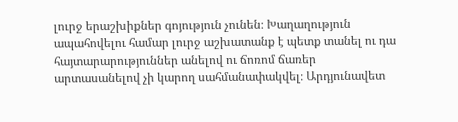լուրջ երաշխիքներ գոյություն չունեն։ Խաղաղություն ապահովելու համար լուրջ աշխատանք է պետք տանել ու դա հայտարարություններ անելով ու ճոռոմ ճառեր արտասանելով չի կարող սահմանափակվել։ Արդյունավետ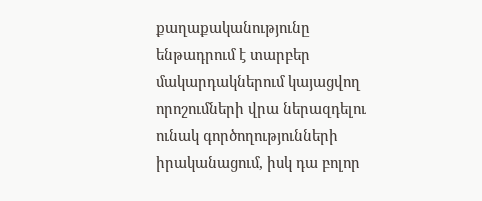քաղաքականությունը ենթադրում է տարբեր մակարդակներում կայացվող որոշումների վրա ներազդելու ունակ գործողությունների իրականացում, իսկ դա բոլոր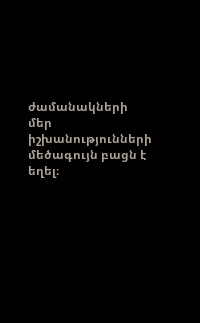ժամանակների մեր իշխանությունների մեծագույն բացն է եղել։